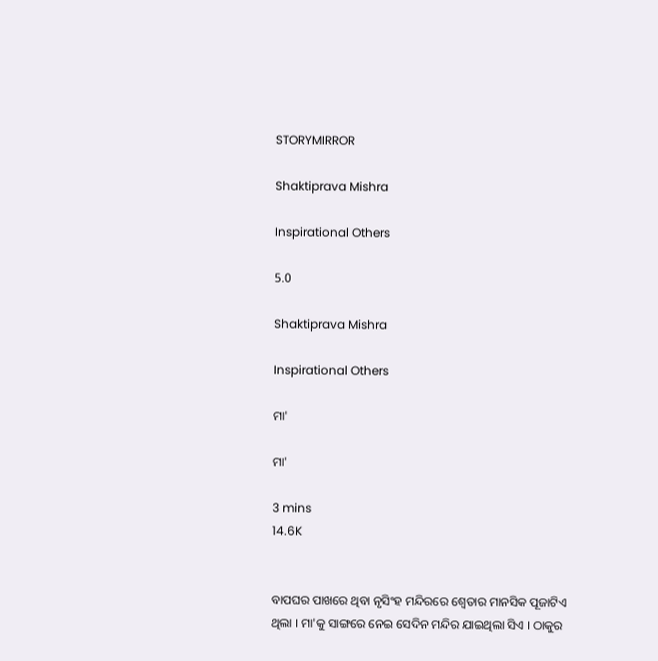STORYMIRROR

Shaktiprava Mishra

Inspirational Others

5.0

Shaktiprava Mishra

Inspirational Others

ମା'

ମା'

3 mins
14.6K


ବାପଘର ପାଖରେ ଥିବା ନୃସିଂହ ମନ୍ଦିରରେ ଶ୍ୱେତାର ମାନସିକ ପୂଜାଟିଏ ଥିଲା । ମା'କୁ ସାଙ୍ଗରେ ନେଇ ସେଦିନ ମନ୍ଦିର ଯାଇଥିଲା ସିଏ । ଠାକୁର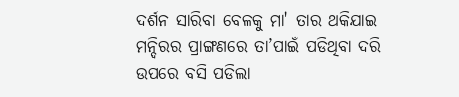ଦର୍ଶନ ସାରିବା ବେଳକୁ ମା' ତାର ଥକିଯାଇ ମନ୍ଦିରର ପ୍ରାଙ୍ଗଣରେ ତା’ପାଇଁ ପଡିଥିବା ଦରି ଉପରେ ବସି ପଡିଲା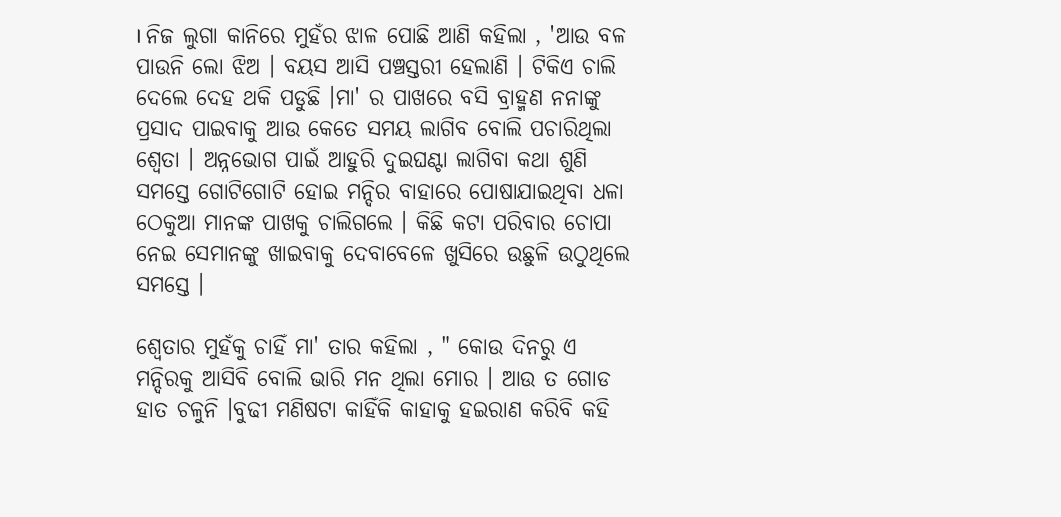। ନିଜ ଲୁଗା କାନିରେ ମୁହଁର ଝାଳ ପୋଛି ଆଣି କହିଲା , 'ଆଉ ବଳ ପାଉନି ଲୋ ଝିଅ । ବୟସ ଆସି ପଞ୍ଚସ୍ତରୀ ହେଲାଣି । ଟିକିଏ ଚାଲି ଦେଲେ ଦେହ ଥକି ପଡୁଛି ।ମା' ର ପାଖରେ ବସି ବ୍ରାହ୍ମଣ ନନାଙ୍କୁ ପ୍ରସାଦ ପାଇବାକୁ ଆଉ କେତେ ସମୟ ଲାଗିବ ବୋଲି ପଚାରିଥିଲା ଶ୍ୱେତା । ଅନ୍ନଭୋଗ ପାଇଁ ଆହୁରି ଦୁଇଘଣ୍ଟା ଲାଗିବା କଥା ଶୁଣି ସମସ୍ତେ ଗୋଟିଗୋଟି ହୋଇ ମନ୍ଦିର ବାହାରେ ପୋଷାଯାଇଥିବା ଧଳା ଠେକୁଆ ମାନଙ୍କ ପାଖକୁ ଚାଲିଗଲେ । କିଛି କଟା ପରିବାର ଚୋପା ନେଇ ସେମାନଙ୍କୁ ଖାଇବାକୁ ଦେବାବେଳେ ଖୁସିରେ ଉଛୁଳି ଉଠୁଥିଲେ ସମସ୍ତେ ।

ଶ୍ୱେତାର ମୁହଁକୁ ଚାହିଁ ମା' ତାର କହିଲା , " କୋଉ ଦିନରୁ ଏ ମନ୍ଦିରକୁ ଆସିବି ବୋଲି ଭାରି ମନ ଥିଲା ମୋର । ଆଉ ତ ଗୋଡ ହାତ ଚଳୁନି ।ବୁଢୀ ମଣିଷଟା କାହିଁକି କାହାକୁ ହଇରାଣ କରିବି କହି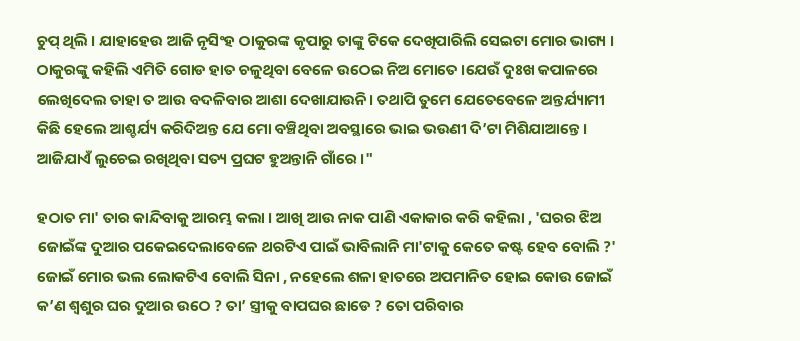ଚୁପ୍ ଥିଲି । ଯାହାହେଉ ଆଜି ନୃସିଂହ ଠାକୁରଙ୍କ କୃପାରୁ ତାଙ୍କୁ ଟିକେ ଦେଖିପାରିଲି ସେଇଟା ମୋର ଭାଗ୍ୟ । ଠାକୁରଙ୍କୁ କହିଲି ଏମିତି ଗୋଡ ହାତ ଚଳୁଥିବା ବେଳେ ଉଠେଇ ନିଅ ମୋତେ ।ଯେଉଁ ଦୁଃଖ କପାଳରେ ଲେଖିଦେଲ ତାହା ତ ଆଉ ବଦଳିବାର ଆଶା ଦେଖାଯାଉନି। ତଥାପି ତୁମେ ଯେତେବେଳେ ଅନ୍ତର୍ଯ୍ୟାମୀ କିଛି ହେଲେ ଆଶ୍ଚର୍ଯ୍ୟ କରିଦିଅନ୍ତ ଯେ ମୋ ବଞ୍ଚିଥିବା ଅବସ୍ଥାରେ ଭାଇ ଭଉଣୀ ଦି’ଟା ମିଶିଯାଆନ୍ତେ । ଆଜିଯାଏଁ ଲୁଚେଇ ରଖିଥିବା ସତ୍ୟ ପ୍ରଘଟ ହୁଅନ୍ତାନି ଗାଁରେ ।"

ହଠାତ ମା' ତାର କାନ୍ଦିବାକୁ ଆରମ୍ଭ କଲା । ଆଖି ଆଉ ନାକ ପାଣି ଏକାକାର କରି କହିଲା , 'ଘରର ଝିଅ ଜୋଇଁଙ୍କ ଦୁଆର ପକେଇଦେଲାବେଳେ ଥରଟିଏ ପାଇଁ ଭାବିଲାନି ମା'ଟାକୁ କେତେ କଷ୍ଟ ହେବ ବୋଲି ?' ଜୋଇଁ ମୋର ଭଲ ଲୋକଟିଏ ବୋଲି ସିନା , ନହେଲେ ଶଳା ହାତରେ ଅପମାନିତ ହୋଇ କୋଉ ଜୋଇଁ କ’ଣ ଶ୍ୱଶୁର ଘର ଦୁଆର ଉଠେ ? ତା’ ସ୍ତ୍ରୀକୁ ବାପଘର ଛାଡେ ? ତୋ ପରିବାର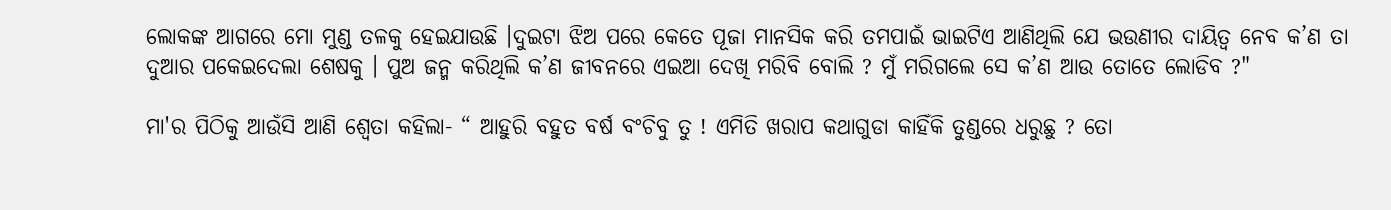ଲୋକଙ୍କ ଆଗରେ ମୋ ମୁଣ୍ଡ ତଳକୁ ହେଇଯାଉଛି ।ଦୁଇଟା ଝିଅ ପରେ କେତେ ପୂଜା ମାନସିକ କରି ତମପାଇଁ ଭାଇଟିଏ ଆଣିଥିଲି ଯେ ଭଉଣୀର ଦାୟିତ୍ଵ ନେବ କ’ଣ ତା ଦୁଆର ପକେଇଦେଲା ଶେଷକୁ । ପୁଅ ଜନ୍ମ କରିଥିଲି କ’ଣ ଜୀବନରେ ଏଇଆ ଦେଖି ମରିବି ବୋଲି ? ମୁଁ ମରିଗଲେ ସେ କ’ଣ ଆଉ ତୋତେ ଲୋଡିବ ?"

ମା'ର ପିଠିକୁ ଆଉଁସି ଆଣି ଶ୍ୱେତା କହିଲା- “ ଆହୁରି ବହୁତ ବର୍ଷ ବଂଚିବୁ ତୁ ! ଏମିତି ଖରାପ କଥାଗୁଡା କାହିଁକି ତୁଣ୍ଡରେ ଧରୁଛୁ ? ତୋ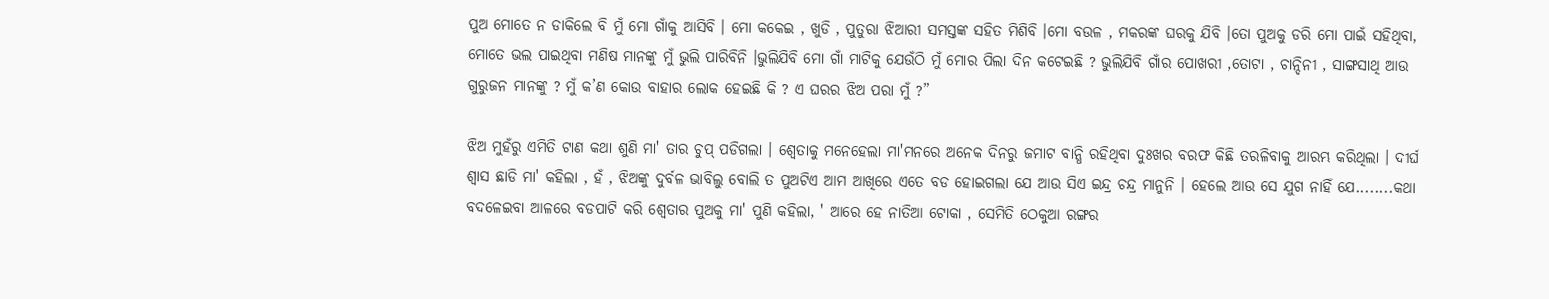ପୁଅ ମୋତେ ନ ଡାକିଲେ ବି ମୁଁ ମୋ ଗାଁକୁ ଆସିବି । ମୋ କକେଇ , ଖୁଡି , ପୁତୁରା ଝିଆରୀ ସମସ୍ତଙ୍କ ସହିତ ମିଶିବି ।ମୋ ବଉଳ , ମକରଙ୍କ ଘରକୁ ଯିବି ।ତୋ ପୁଅକୁ ଡରି ମୋ ପାଇଁ ସହିଥିବା, ମୋତେ ଭଲ ପାଇଥିବା ମଣିଷ ମାନଙ୍କୁ ମୁଁ ଭୁଲି ପାରିବିନି ।ଭୁଲିଯିବି ମୋ ଗାଁ ମାଟିକୁ ଯେଉଁଠି ମୁଁ ମୋର ପିଲା ଦିନ କଟେଇଛି ? ଭୁଲିଯିବି ଗାଁର ପୋଖରୀ ,ତୋଟା , ଚାନ୍ଦିନୀ , ସାଙ୍ଗସାଥି ଆଉ ଗୁରୁଜନ ମାନଙ୍କୁ ? ମୁଁ କ’ଣ କୋଉ ବାହାର ଲୋକ ହେଇଛି କି ? ଏ ଘରର ଝିଅ ପରା ମୁଁ ?”

ଝିଅ ମୁହଁରୁ ଏମିତି ଟାଣ କଥା ଶୁଣି ମା' ତାର ଚୁପ୍ ପଡିଗଲା । ଶ୍ୱେତାକୁ ମନେହେଲା ମା'ମନରେ ଅନେକ ଦିନରୁ ଜମାଟ ବାନ୍ଧି ରହିଥିବା ଦୁଃଖର ବରଫ କିଛି ତରଳିବାକୁ ଆରମ୍ଭ କରିଥିଲା । ଦୀର୍ଘ ଶ୍ଵାସ ଛାଡି ମା' କହିଲା , ହଁ , ଝିଅଙ୍କୁ ଦୁର୍ବଳ ଭାବିଲୁ ବୋଲି ତ ପୁଅଟିଏ ଆମ ଆଖିରେ ଏତେ ବଡ ହୋଇଗଲା ଯେ ଆଉ ସିଏ ଇନ୍ଦ୍ର ଚନ୍ଦ୍ର ମାନୁନି । ହେଲେ ଆଉ ସେ ଯୁଗ ନାହିଁ ଯେ........କଥା ବଦଳେଇବା ଆଳରେ ବଡପାଟି କରି ଶ୍ୱେତାର ପୁଅକୁ ମା' ପୁଣି କହିଲା, ' ଆରେ ହେ ନାତିଆ ଟୋକା , ସେମିତି ଠେକୁଆ ରଙ୍ଗର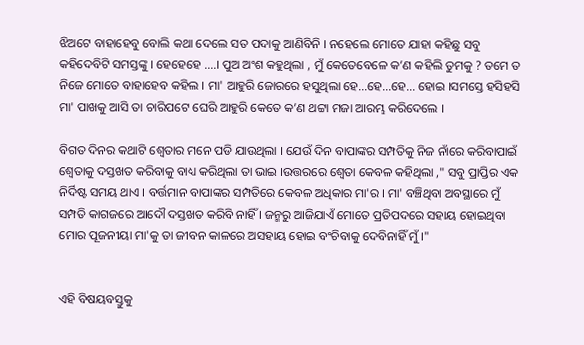ଝିଅଟେ ବାହାହେବୁ ବୋଲି କଥା ଦେଲେ ସତ ପଦାକୁ ଆଣିବିନି । ନହେଲେ ମୋତେ ଯାହା କହିଛୁ ସବୁ କହିଦେବିଟି ସମସ୍ତଙ୍କୁ । ହେହେହେ ....। ପୁଅ ଅଂଶ କହୁଥିଲା , ମୁଁ କେତେବେଳେ କ’ଣ କହିଲି ତୁମକୁ ? ତମେ ତ ନିଜେ ମୋତେ ବାହାହେବ କହିଲ । ମା' ଆହୁରି ଜୋରରେ ହସୁଥିଲା ହେ...ହେ...ହେ... ହୋଇ ।ସମସ୍ତେ ହସିହସି ମା' ପାଖକୁ ଆସି ତା ଚାରିପଟେ ଘେରି ଆହୁରି କେତେ କ’ଣ ଥଟ୍ଟା ମଜା ଆରମ୍ଭ କରିଦେଲେ ।

ବିଗତ ଦିନର କଥାଟି ଶ୍ୱେତାର ମନେ ପଡି ଯାଉଥିଲା । ଯେଉଁ ଦିନ ବାପାଙ୍କର ସମ୍ପତିକୁ ନିଜ ନାଁରେ କରିବାପାଇଁ ଶ୍ୱେତାକୁ ଦସ୍ତଖତ କରିବାକୁ ବାଧ୍ୟ କରିଥିଲା ତା ଭାଇ ।ଉତ୍ତରରେ ଶ୍ୱେତା କେବଳ କହିଥିଲା ," ସବୁ ପ୍ରାପ୍ତିର ଏକ ନିର୍ଦିଷ୍ଟ ସମୟ ଥାଏ । ବର୍ତ୍ତମାନ ବାପାଙ୍କର ସମ୍ପତିରେ କେବଳ ଅଧିକାର ମା'ର । ମା' ବଞ୍ଚିଥିବା ଅବସ୍ଥାରେ ମୁଁ ସମ୍ପତି କାଗଜରେ ଆଦୌ ଦସ୍ତଖତ କରିବି ନାହିଁ । ଜନ୍ମରୁ ଆଜିଯାଏଁ ମୋତେ ପ୍ରତିପଦରେ ସହାୟ ହୋଇଥିବା ମୋର ପୂଜନୀୟା ମା'କୁ ତା ଜୀବନ କାଳରେ ଅସହାୟ ହୋଇ ବଂଚିବାକୁ ଦେବିନାହିଁ ମୁଁ ।"


ଏହି ବିଷୟବସ୍ତୁକୁ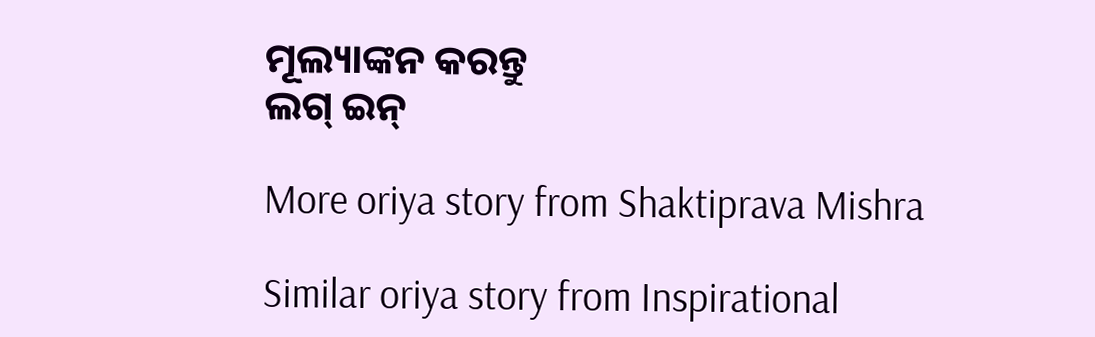ମୂଲ୍ୟାଙ୍କନ କରନ୍ତୁ
ଲଗ୍ ଇନ୍

More oriya story from Shaktiprava Mishra

Similar oriya story from Inspirational